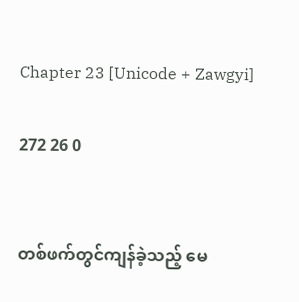Chapter 23 [Unicode + Zawgyi]

272 26 0


တစ်ဖက်တွင်ကျန်ခဲ့သည့် မေ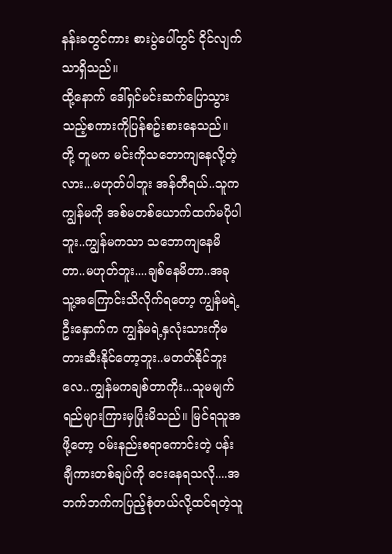နန်းခတွင်ကား စားပွဲပေါ်တွင် ငိုင်လျက်သာရှိသည်။
ထို့နောက် ဒေါ်ရှင်မင်းဆက်ပြောသွားသည့်စကားကိုပြန်စဥ်းစားနေသည်။ တို့ တူမက မင်းကိုသဘောကျနေလို့တဲ့လား...မဟုတ်ပါဘူး အန်တီရယ်..သူက ကျွန်မကို အစ်မတစ်ယောက်ထက်မပိုပါဘူး..ကျွန်မကသာ သဘောကျနေမိတာ..မဟုတ်ဘူး....ချစ်နေမိတာ..အခု သူ့အကြောင်းသိလိုက်ရတော့ ကျွန်မရဲ့ဦးနှောက်က ကျွန်မရဲ့နှလုံးသားကိုမတားဆီးနိုင်တော့ဘူး..မတတ်နိုင်ဘူးလေ..ကျွန်မကချစ်တာကိုး...သူမမျက်ရည်များကြားမှပြုံးမိသည်။ မြင်ရသူအဖို့တော့ ဝမ်းနည်းစရာကောင်းတဲ့ ပန်းချီကားတစ်ချပ်ကို ငေးနေရသလို....အဘက်ဘက်ကပြည့်စုံတယ်လို့ထင်ရတဲ့သူ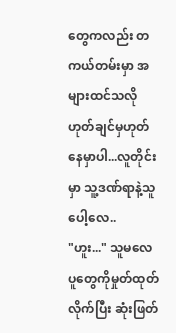တွေကလည်း တကယ်တမ်းမှာ အများထင်သလိုဟုတ်ချင်မှဟုတ်နေမှာပါ...လူတိုင်းမှာ သူ့ဒဏ်ရာနဲ့သူပေါ့လေ..
"ဟူး..." သူမလေပူတွေကိုမှုတ်ထုတ်လိုက်ပြီး ဆုံးဖြတ်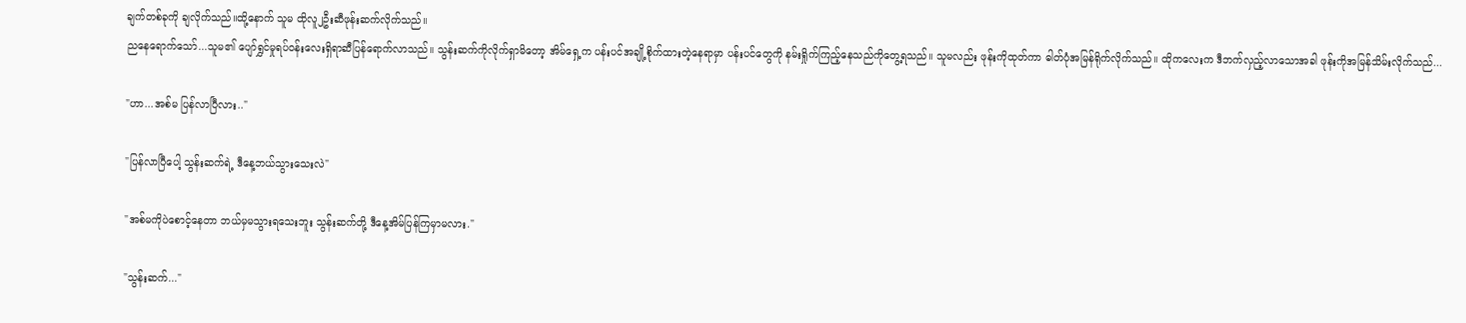ချက်တစ်ခုကို ချလိုက်သည်။ထို့နောက် သူမ ထိုလူ၂ဦးဆီဖုန်းဆက်လိုက်သည်။
ညနေရောက်သော်...သူမ၏ ပျော်ရွှင်မှုရပ်ဝန်းလေးရှိရာဆီပြန်ရောက်လာသည်။ သွန်းဆက်ကိုလိုက်ရှာမိတော့ အိမ်ရှေ့က ပန်းပင်အချို့စိုက်ထားတဲ့နေရာမှာ ပန်းပင်တွေကို နမ်းရှိုက်ကြည့်နေသည်ကိုတွေ့ရသည်။ သူမလည်း ဖုန်းကိုထုတ်ကာ ဓါတ်ပုံအမြန်ရိုက်လိုက်သည်။ ထိုကလေးက ဒီဘက်လှည့်လာသောအခါ ဖုန်းကိုအမြန်သိမ်းလိုက်သည်...

"ဟာ...အစ်မ ပြန်လာပြီလား.."

"ပြန်လာပြီပေါ့ သွန်းဆက်ရဲ့ ဒီနေ့ဘယ်သွားသေးလဲ"

"အစ်မကိုပဲစောင့်နေတာ ဘယ်မှမသွားရသေးဘူး သွန်းဆက်တို့ ဒီနေ့အိမ်ပြန်ကြမှာမလား."

"သွန်းဆက်..."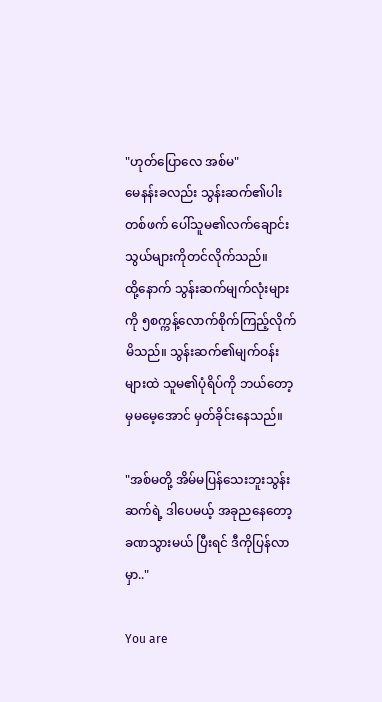"ဟုတ်ပြောလေ အစ်မ"
မေနန်းခလည်း သွန်းဆက်၏ပါးတစ်ဖက် ပေါ်သူမ၏လက်ချောင်းသွယ်များကိုတင်လိုက်သည်။
ထို့နောက် သွန်းဆက်မျက်လုံးများကို ၅စက္ကန့်လောက်စိုက်ကြည့်လိုက်မိသည်။ သွန်းဆက်၏မျက်ဝန်းများထဲ သူမ၏ပုံရိပ်ကို ဘယ်တော့မှမမေ့အောင် မှတ်ခိုင်းနေသည်။

"အစ်မတို့ အိမ်မပြန်သေးဘူးသွန်းဆက်ရဲ့ ဒါပေမယ့် အခုညနေတော့ ခဏသွားမယ် ပြီးရင် ဒီကိုပြန်လာမှာ.."

You are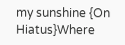my sunshine {On Hiatus}Where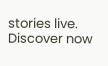stories live. Discover now